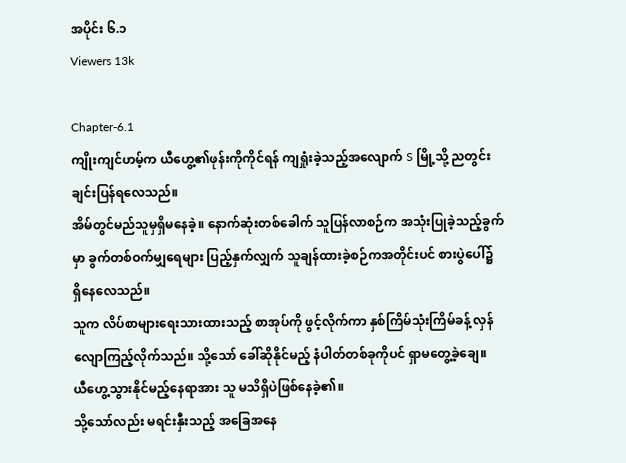အပိုင်း ၆.၁
Viewers 13k

Chapter-6.1
ကျိုးကျင်ဟမ့်က ယီဟွေ့၏ဖုန်းကိုကိုင်ရန် ကျရှုံးခဲ့သည့်အလျောက် S မြို့သို့ ညတွင်းချင်းပြန်ရလေသည်။
အိမ်တွင်မည်သူမှရှိမနေခဲ့။ နောက်ဆုံးတစ်ခေါက် သူပြန်လာစဉ်က အသုံးပြုခဲ့သည့်ခွက်မှာ ခွက်တစ်ဝက်မျှရေများ ပြည့်နှက်လျှက် သူချန်ထားခဲ့စဉ်ကအတိုင်းပင် စားပွဲပေါ်၌ ရှိနေလေသည်။
သူက လိပ်စာများရေးသားထားသည့် စာအုပ်ကို ဖွင့်လိုက်ကာ နှစ်ကြိမ်သုံးကြိမ်ခန့် လှန်လျောကြည့်လိုက်သည်။ သို့သော် ခေါ်ဆိုနိုင်မည့် နံပါတ်တစ်ခုကိုပင် ရှာမတွေ့ခဲ့ချေ။
ယီဟွေ့သွားနိုင်မည့်နေရာအား သူ မသိရှိပဲဖြစ်နေခဲ့၏။
သို့သော်လည်း မရင်းနှီးသည့် အခြေအနေ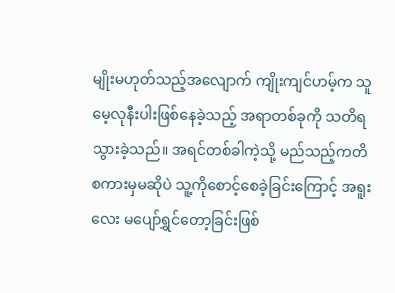မျိုးမဟုတ်သည့်အလျောက် ကျိုးကျင်ဟမ့်က သူမေ့လုနီးပါးဖြစ်နေခဲ့သည့် အရာတစ်ခုကို သတိရသွားခဲ့သည်။ အရင်တစ်ခါကဲ့သို့ မည်သည့်ကတိစကားမှမဆိုပဲ သူ့ကိုစောင့်စေခဲ့ခြင်းကြောင့် အရူးလေး မပျော်ရွှင်တော့ခြင်းဖြစ်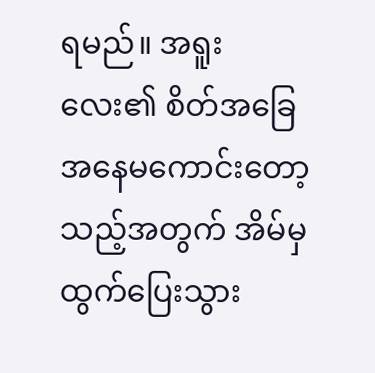ရမည်။ အရူးလေး၏ စိတ်အခြေအနေမကောင်းတော့သည့်အတွက် အိမ်မှထွက်ပြေးသွား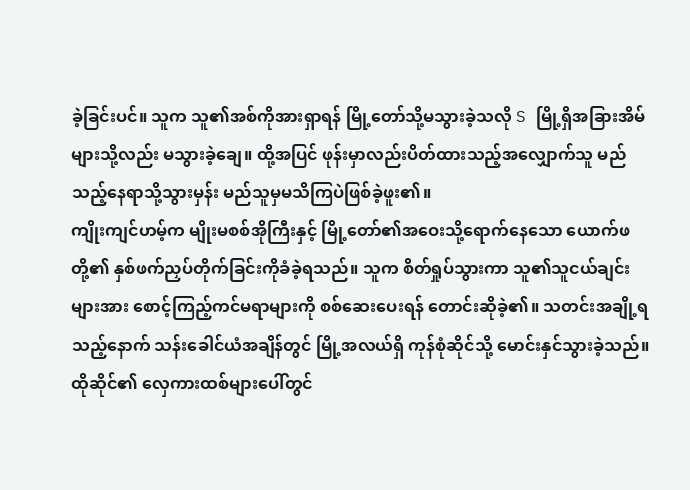ခဲ့ခြင်းပင်။ သူက သူ၏အစ်ကိုအားရှာရန် မြို့တော်သို့မသွားခဲ့သလို S မြို့ရှိအခြားအိမ်များသို့လည်း မသွားခဲ့ချေ။ ထို့အပြင် ဖုန်းမှာလည်းပိတ်ထားသည့်အလျှောက်သူ မည်သည့်နေရာသို့သွားမှန်း မည်သူမှမသိကြပဲဖြစ်ခဲ့ဖူး၏။
ကျိုးကျင်ဟမ့်က မျိုးမစစ်အိုကြီးနှင့် မြို့တော်၏အဝေးသို့ရောက်နေသော ယောက်ဖတို့၏ နှစ်ဖက်ညှပ်တိုက်ခြင်းကိုခံခဲ့ရသည်။ သူက စိတ်ရှုပ်သွားကာ သူ၏သူငယ်ချင်းများအား စောင့်ကြည့်ကင်မရာများကို စစ်ဆေးပေးရန် တောင်းဆိုခဲ့၏။ သတင်းအချို့ရသည့်နောက် သန်းခေါင်ယံအချိန်တွင် မြို့အလယ်ရှိ ကုန်စုံဆိုင်သို့ မောင်းနှင်သွားခဲ့သည်။ထိုဆိုင်၏ လှေကားထစ်များပေါ်တွင်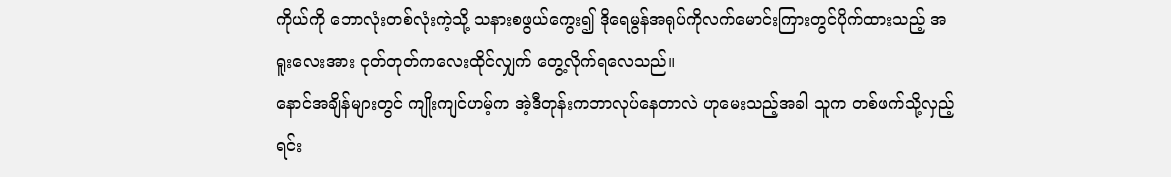ကိုယ်ကို ဘောလုံးတစ်လုံးကဲ့သို့ သနားစဖွယ်ကွေး၍ ဒိုရေမွန်အရုပ်ကိုလက်မောင်းကြားတွင်ပိုက်ထားသည့် အရူးလေးအား ငုတ်တုတ်ကလေးထိုင်လျှက် တွေ့လိုက်ရလေသည်။
နောင်အချိန်များတွင် ကျိုးကျင်ဟမ့်က အဲ့ဒီတုန်းကဘာလုပ်နေတာလဲ ဟုမေးသည့်အခါ သူက တစ်ဖက်သို့လှည့်ရင်း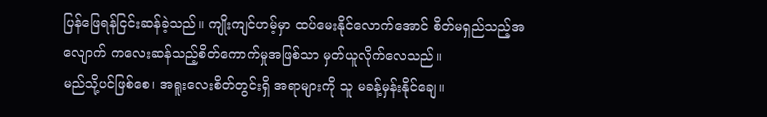ပြန်ဖြေရန်ငြင်းဆန်ခဲ့သည်။ ကျိုးကျင်ဟမ့်မှာ ထပ်မေးနိုင်လောက်အောင် စိတ်မရှည်သည့်အလျောက် ကလေးဆန်သည့်စိတ်ကောက်မှုအဖြစ်သာ မှတ်ယူလိုက်လေသည်။
မည်သို့ပင်ဖြစ်စေ၊ အရူးလေးစိတ်တွင်းရှိ အရာများကို သူ မခန့်မှန်းနိုင်ချေ။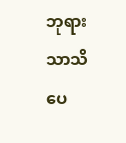ဘုရားသာသိပေ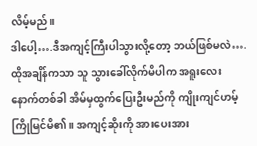လိမ့်မည်။
ဒါပေါ့….ဒီအကျင့်ကြီးပါသွားလို့တော့ ဘယ်ဖြစ်မလဲ….
ထိုအချိန်ကသာ သူ သွားခေါ်လိုက်မိပါက အရူးလေး နောက်တစ်ခါ အိမ်မှထွက်ပြေးဦးမည်ကို ကျိုးကျင်ဟမ့် ကြိုမြင်မိ၏။ အကျင့်ဆိုးကို အားပေးအား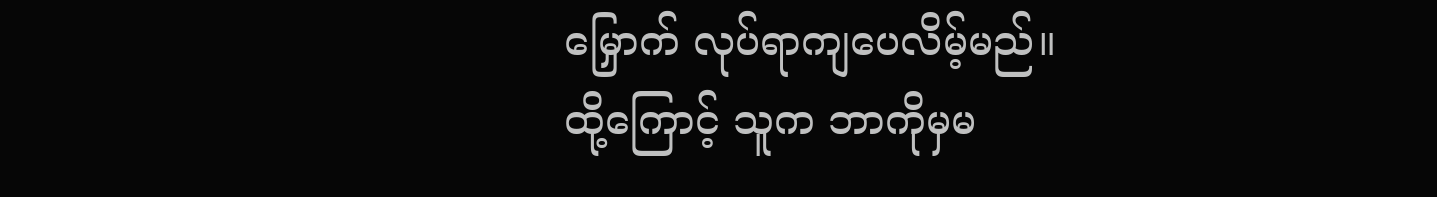မြှောက် လုပ်ရာကျပေလိမ့်မည်။
ထို့ကြောင့် သူက ဘာကိုမှမ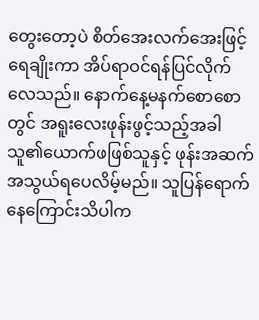တွေးတော့ပဲ စိတ်အေးလက်အေးဖြင့် ရေချိုးကာ အိပ်ရာဝင်ရန်ပြင်လိုက်လေသည်။ နောက်နေ့မနက်စောစောတွင် အရူးလေးဖုန်းဖွင့်သည့်အခါ သူ၏ယောက်ဖဖြစ်သူနှင့် ဖုန်းအဆက်အသွယ်ရပေလိမ့်မည်။ သူပြန်ရောက်နေကြောင်းသိပါက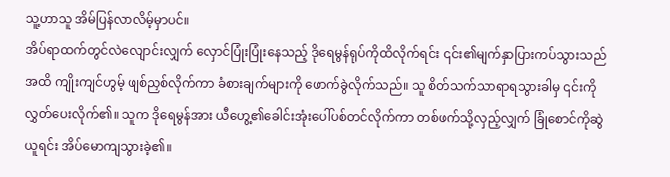သူ့ဟာသူ အိမ်ပြန်လာလိမ့်မှာပင်။
အိပ်ရာထက်တွင်လဲလျောင်းလျှက် လှောင်ပြုံးပြုံးနေသည့် ဒိုရေမွန်ရုပ်ကိုထိလိုက်ရင်း ၎င်း၏မျက်နှာပြားကပ်သွားသည်အထိ ကျိုးကျင်ဟွမ့် ဖျစ်ညှစ်လိုက်ကာ ခံစားချက်များကို ဖောက်ခွဲလိုက်သည်။ သူ စိတ်သက်သာရာရသွားခါမှ ၎င်းကိုလွှတ်ပေးလိုက်၏။ သူက ဒိုရေမွန်အား ယီဟွေ့၏ခေါင်းအုံးပေါ်ပစ်တင်လိုက်ကာ တစ်ဖက်သို့လှည့်လျှက် ခြုံစောင်ကိုဆွဲယူရင်း အိပ်မောကျသွားခဲ့၏။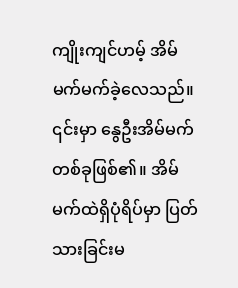ကျိုးကျင်ဟမ့် အိမ်မက်မက်ခဲ့လေသည်။ ၎င်းမှာ နွေဦးအိမ်မက်တစ်ခုဖြစ်၏။ အိမ်မက်ထဲရှိပုံရိပ်မှာ ပြတ်သားခြင်းမ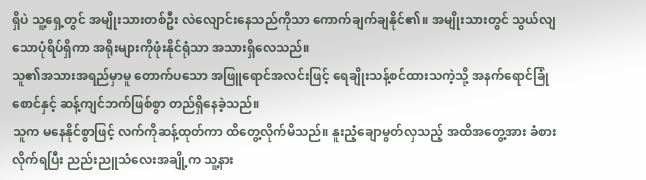ရှိပဲ သူ့ရှေ့တွင် အမျိုးသားတစ်ဦး လဲလျောင်းနေသည်ကိုသာ ကောက်ချက်ချနိုင်၏။ အမျိုးသားတွင် သွယ်လျသောပုံရိပ်ရှိကာ အရိုးများကိုဖုံးနိုင်ရုံသာ အသားရှိလေသည်။
သူ၏အသားအရည်မှာမူ တောက်ပသော အဖြူရောင်အလင်းဖြင့် ရေချိုးသန့်စင်ထားသကဲ့သို့ အနက်ရောင်ခြုံစောင်နှင့် ဆန့်ကျင်ဘက်ဖြစ်စွာ တည်ရှိနေခဲ့သည်။
သူက မနေနိုင်စွာဖြင့် လက်ကိုဆန့်ထုတ်ကာ ထိတွေ့လိုက်မိသည်။ နူးညံ့ချောမွတ်လှသည့် အထိအတွေ့အား ခံစားလိုက်ရပြီး ညည်းညူသံလေးအချို့က သူ့နား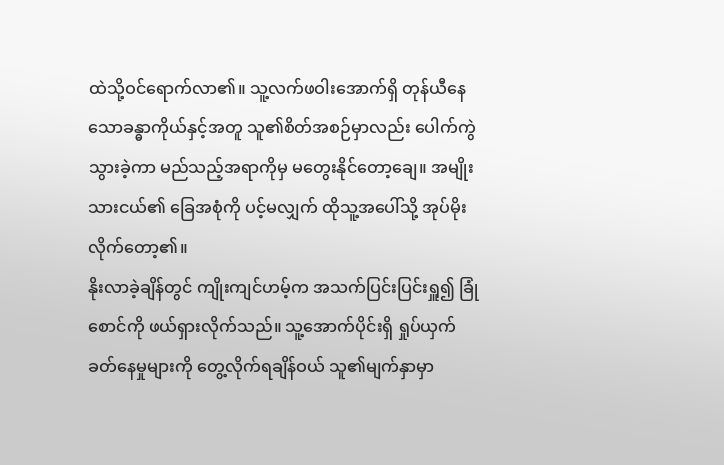ထဲသို့ဝင်ရောက်လာ၏။ သူ့လက်ဖဝါးအောက်ရှိ တုန်ယီနေသောခန္ဓာကိုယ်နှင့်အတူ သူ၏စိတ်အစဉ်မှာလည်း ပေါက်ကွဲသွားခဲ့ကာ မည်သည့်အရာကိုမှ မတွေးနိုင်တော့ချေ။ အမျိုးသားငယ်၏ ခြေအစုံကို ပင့်မလျှက် ထိုသူ့အပေါ်သို့ အုပ်မိုးလိုက်တော့၏။
နိုးလာခဲ့ချိန်တွင် ကျိုးကျင်ဟမ့်က အသက်ပြင်းပြင်းရှူ၍ ခြုံစောင်ကို ဖယ်ရှားလိုက်သည်။ သူ့အောက်ပိုင်းရှိ ရှုပ်ယှက်ခတ်နေမှုများကို တွေ့လိုက်ရချိန်ဝယ် သူ၏မျက်နှာမှာ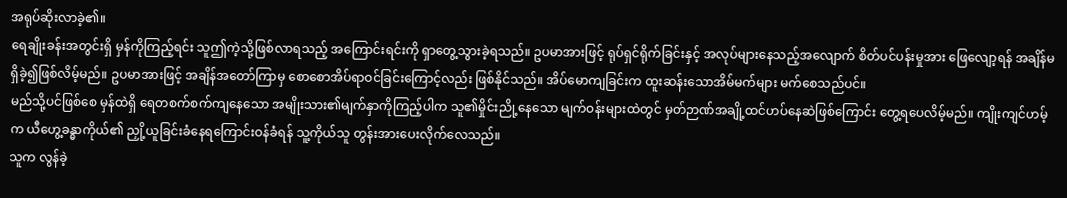အရုပ်ဆိုးလာခဲ့၏။
ရေချိုးခန်းအတွင်းရှိ မှန်ကိုကြည့်ရင်း သူဤကဲ့သို့ဖြစ်လာရသည့် အကြောင်းရင်းကို ရှာတွေ့သွားခဲ့ရသည်။ ဥပမာအားဖြင့် ရုပ်ရှင်ရိုက်ခြင်းနှင့် အလုပ်များနေသည့်အလျောက် စိတ်ပင်ပန်းမှုအား ဖြေလျော့ရန် အချိန်မရှိခဲ့၍ဖြစ်လိမ့်မည်။ ဥပမာအားဖြင့် အချိန်အတော်ကြာမှ စောစောအိပ်ရာဝင်ခြင်းကြောင့်လည်း ဖြစ်နိုင်သည်။ အိပ်မောကျခြင်းက ထူးဆန်းသောအိမ်မက်များ မက်စေသည်ပင်။
မည်သို့ပင်ဖြစ်စေ မှန်ထဲရှိ ရေတစက်စက်ကျနေသော အမျိုးသား၏မျက်နှာကိုကြည့်ပါက သူ၏မှိုင်းညို့နေသော မျက်ဝန်းများထဲတွင် မှတ်ဉာဏ်အချို့ထင်ဟပ်နေဆဲဖြစ်ကြောင်း တွေ့ရပေလိမ့်မည်။ ကျိုးကျင်ဟမ့်က ယီဟွေ့ခန္ဓာကိုယ်၏ ညှို့ယူခြင်းခံနေရကြောင်းဝန်ခံရန် သူ့ကိုယ်သူ တွန်းအားပေးလိုက်လေသည်။
သူက လွန်ခဲ့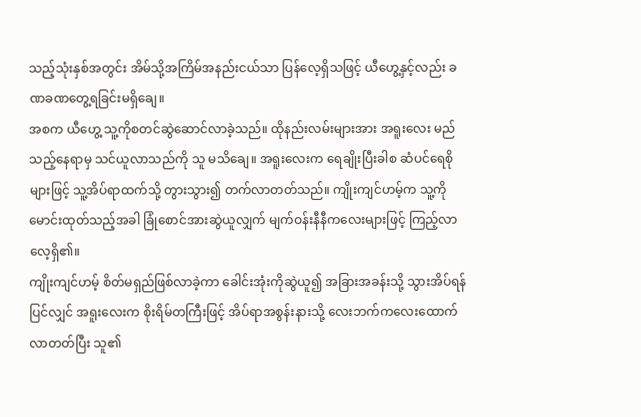သည့်သုံးနှစ်အတွင်း အိမ်သို့အကြိမ်အနည်းငယ်သာ ပြန်လေ့ရှိသဖြင့် ယီဟွေ့နှင့်လည်း ခဏခဏတွေ့ရခြင်းမရှိချေ။
အစက ယီဟွေ့ သူ့ကိုစတင်ဆွဲဆောင်လာခဲ့သည်။ ထိုနည်းလမ်းများအား အရူးလေး မည်သည့်နေရာမှ သင်ယူလာသည်ကို သူ မသိချေ။ အရူးလေးက ရေချိုးပြီးခါစ ဆံပင်ရေစိုများဖြင့် သူ့အိပ်ရာထက်သို့ တွားသွား၍ တက်လာတတ်သည်။ ကျိုးကျင်ဟမ့်က သူ့ကိုမောင်းထုတ်သည့်အခါ ခြုံစောင်အားဆွဲယူလျှက် မျက်ဝန်းနီနီကလေးများဖြင့် ကြည့်လာလေ့ရှိ၏။
ကျိုးကျင်ဟမ့် စိတ်မရှည်ဖြစ်လာခဲ့ကာ ခေါင်းအုံးကိုဆွဲယူ၍ အခြားအခန်းသို့ သွားအိပ်ရန်ပြင်လျှင် အရူးလေးက စိုးရိမ်တကြီးဖြင့် အိပ်ရာအစွန်းနားသို့ လေးဘက်ကလေးထောက်လာတတ်ပြီး သူ၏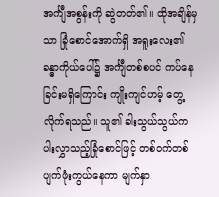အင်္ကျီအစွန်းကို ဆွဲတတ်၏။ ထိုအချိန်မှသာ ခြုံစောင်အောက်ရှိ အရူးလေး၏ ခန္ဓာကိုယ်ပေါ်၌ အင်္ကျီတစ်စပင် ကပ်နေခြင်းမရှိကြောင်း ကျိုးကျင်ဟမ့် တွေ့လိုက်ရသည်။ သူ၏ ခါးသွယ်သွယ်က ပါးလွှာသည့်ခြုံစောင်ဖြင့် တစ်ဝက်တစ်ပျက်ဖုံးကွယ်နေကာ မျက်နှာ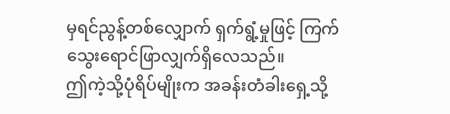မှရင်ညွန့်တစ်လျှောက် ရှက်ရွံ့မှုဖြင့် ကြက်သွေးရောင်ဖြာလျှက်ရှိလေသည်။
ဤကဲ့သို့ပုံရိပ်မျိုးက အခန်းတံခါးရှေ့သို့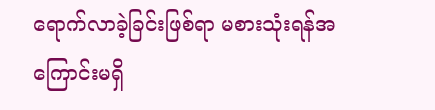ရောက်လာခဲ့ခြင်းဖြစ်ရာ မစားသုံးရန်အကြောင်းမရှိ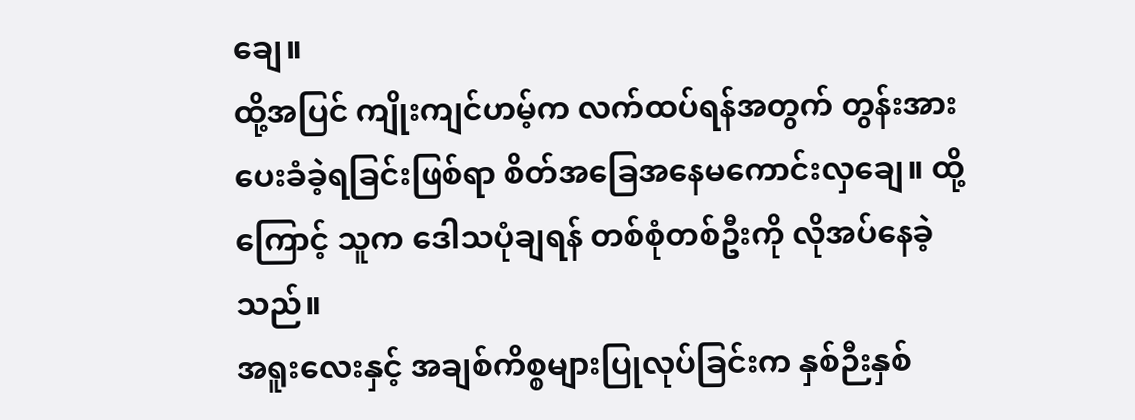ချေ။
ထို့အပြင် ကျိုးကျင်ဟမ့်က လက်ထပ်ရန်အတွက် တွန်းအားပေးခံခဲ့ရခြင်းဖြစ်ရာ စိတ်အခြေအနေမကောင်းလှချေ။ ထို့ကြောင့် သူက ဒေါသပုံချရန် တစ်စုံတစ်ဦးကို လိုအပ်နေခဲ့သည်။
အရူးလေးနှင့် အချစ်ကိစ္စများပြုလုပ်ခြင်းက နှစ်ဉီးနှစ်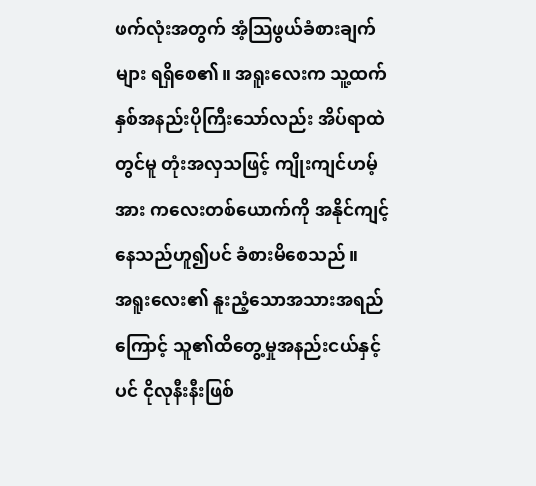ဖက်လုံးအတွက် အံ့သြဖွယ်ခံစားချက်များ ရရှိစေ၏။ အရူးလေးက သူ့ထက် နှစ်အနည်းပိုကြီးသော်လည်း အိပ်ရာထဲတွင်မူ တုံးအလှသဖြင့် ကျိုးကျင်ဟမ့်အား ကလေးတစ်ယောက်ကို အနိုင်ကျင့်နေသည်ဟူ၍ပင် ခံစားမိစေသည်။
အရူးလေး၏ နူးညံ့သောအသားအရည်ကြောင့် သူ၏ထိတွေ့မှုအနည်းငယ်နှင့်ပင် ငိုလုနီးနီးဖြစ်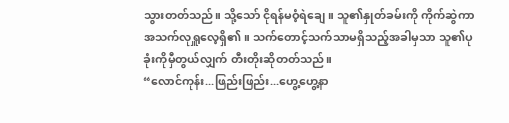သွားတတ်သည်။ သို့သော် ငိုရန်မဝံ့ရဲချေ။ သူ၏နှုတ်ခမ်းကို ကိုက်ဆွဲကာ အသက်လုရှူလေ့ရှိ၏။ သက်တောင့်သက်သာမရှိသည့်အခါမှသာ သူ၏ပုခုံးကိုမှီတွယ်လျှက် တီးတိုးဆိုတတ်သည်။
“လောင်ကုန်း...ဖြည်းဖြည်း...ဟွေ့ဟွေ့နာ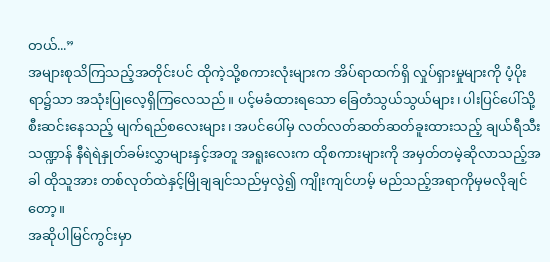တယ်...”
အများစုသိကြသည့်အတိုင်းပင် ထိုကဲ့သို့စကားလုံးများက အိပ်ရာထက်ရှိ လှုပ်ရှားမှုများကို ပံ့ပိုးရာ၌သာ အသုံးပြုလေ့ရှိကြလေသည်။ ပင့်မခံထားရသော ခြေတံသွယ်သွယ်များ၊ ပါးပြင်ပေါ်သို့ စီးဆင်းနေသည့် မျက်ရည်စလေးများ၊ အပင်ပေါ်မှ လတ်လတ်ဆတ်ဆတ်ခူးထားသည့် ချယ်ရီသီးသဏ္ဍာန် နီရဲရဲနှုတ်ခမ်းလွှာများနှင့်အတူ အရူးလေးက ထိုစကားများကို အမှတ်တမဲ့ဆိုလာသည့်အခါ ထိုသူအား တစ်လုတ်ထဲနှင့်မြိုချချင်သည်မှလွဲ၍ ကျိုးကျင်ဟမ့် မည်သည့်အရာကိုမှမလိုချင်တော့။
အဆိုပါမြင်ကွင်းမှာ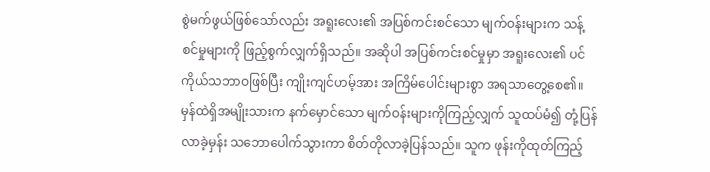စွဲမက်ဖွယ်ဖြစ်သော်လည်း အရူးလေး၏ အပြစ်ကင်းစင်သော မျက်ဝန်းများက သန့်စင်မှုများကို ဖြည့်စွက်လျှက်ရှိသည်။ အဆိုပါ အပြစ်ကင်းစင်မှုမှာ အရူးလေး၏ ပင်ကိုယ်သဘာဝဖြစ်ပြီး ကျိုးကျင်ဟမ့်အား အကြိမ်ပေါင်းများစွာ အရသာတွေ့စေ၏။
မှန်ထဲရှိအမျိုးသားက နက်မှောင်သော မျက်ဝန်းများကိုကြည့်လျှက် သူထပ်မံ၍ တုံ့ပြန်လာခဲ့မှန်း သဘောပေါက်သွားကာ စိတ်တိုလာခဲ့ပြန်သည်။ သူက ဖုန်းကိုထုတ်ကြည့်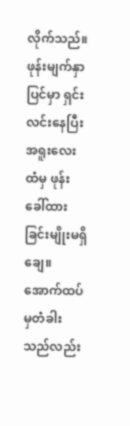လိုက်သည်။ ဖုန်းမျက်နှာပြင်မှာ ရှင်းလင်းနေပြီး အရူးလေးထံမှ ဖုန်းခေါ်ထားခြင်းမျိုးမရှိချေ။ အောက်ထပ်မှတံခါးသည်လည်း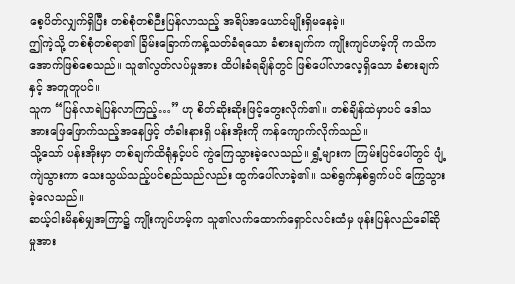စေ့ပိတ်လျှက်ရှိပြီး တစ်စုံတစ်ဉီးပြန်လာသည့် အရိပ်အယောင်မျိုးရှိမနေခဲ့။
ဤကဲ့သို့ တစ်စုံတစ်ရာ၏ ခြိမ်းခြောက်ကန့်သတ်ခံရသော ခံစားချက်က ကျိုးကျင်ဟမ့်ကို ကသိကအောက်ဖြစ်စေသည်။ သူ၏လွတ်လပ်မှုအား ထိပါးခံရချိန်တွင် ဖြစ်ပေါ်လာလေ့ရှိသော ခံစားချက်နှင့် အတူတူပင်။
သူက “ပြန်လာရဲပြန်လာကြည့်…” ဟု စိတ်ဆိုးဆိုးဖြင့်တွေးလိုက်၏။ တစ်ချိန်ထဲမှာပင် ဒေါသအားဖြေဖြောက်သည့်အနေဖြင့် တံခါးနားရှိ ပန်းအိုးကို ကန်ကျောက်လိုက်သည်။
သို့သော် ပန်းအိုးမှာ တစ်ချက်ထိရုံနှင့်ပင် ကွဲကြေသွားခဲ့လေသည်။ ရွှံ့များက ကြမ်းပြင်ပေါ်တွင် ပျံ့ကျဲသွားကာ သေးသွယ်သည့်ပင်စည်သည်လည်း ထွက်ပေါ်လာခဲ့၏။ သစ်ရွက်နှစ်ရွက်ပင် ကြွေသွားခဲ့လေသည်။
ဆယ့်ငါးမိနစ်မျှအကြာ၌ ကျိုးကျင်ဟမ့်က သူ၏လက်ထောက်ရှောင်လင်းထံမှ ဖုန်းပြန်လည်ခေါ်ဆိုမှုအား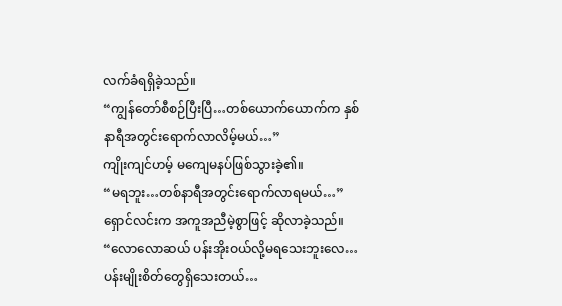လက်ခံရရှိခဲ့သည်။
“ကျွန်တော်စီစဉ်ပြီးပြီ…တစ်ယောက်ယောက်က နှစ်နာရီအတွင်းရောက်လာလိမ့်မယ်…”
ကျိုးကျင်ဟမ့် မကျေမနပ်ဖြစ်သွားခဲ့၏။
“မရဘူး…တစ်နာရီအတွင်းရောက်လာရမယ်…”
ရှောင်လင်းက အကူအညီမဲ့စွာဖြင့် ဆိုလာခဲ့သည်။
“လောလောဆယ် ပန်းအိုးဝယ်လို့မရသေးဘူးလေ… ပန်းမျိုးစိတ်တွေရှိသေးတယ်…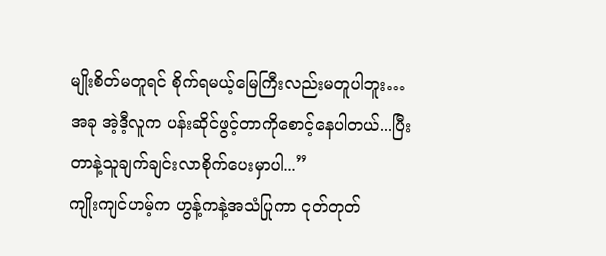မျိုးစိတ်မတူရင် စိုက်ရမယ့်မြေကြီးလည်းမတူပါဘူး…အခု အဲ့ဒီ့လူက ပန်းဆိုင်ဖွင့်တာကိုစောင့်နေပါတယ်...ပြီးတာနဲ့သူချက်ချင်းလာစိုက်ပေးမှာပါ...”
ကျိုးကျင်ဟမ့်က ဟွန့်ကနဲ့အသံပြုကာ ငုတ်တုတ်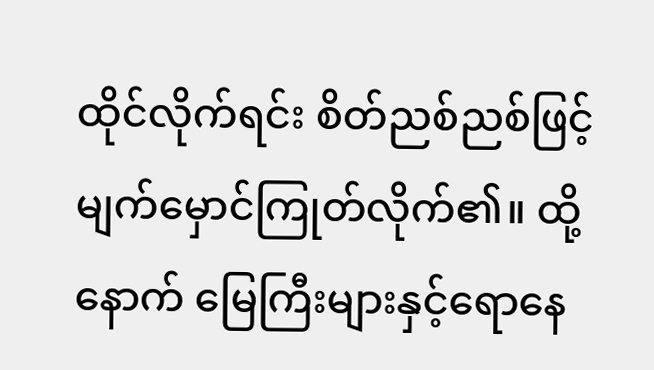ထိုင်လိုက်ရင်း စိတ်ညစ်ညစ်ဖြင့် မျက်မှောင်ကြုတ်လိုက်၏။ ထို့နောက် မြေကြီးများနှင့်ရောနေ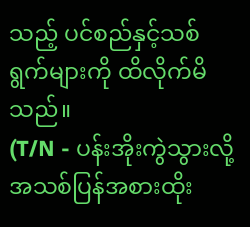သည့် ပင်စည်နှင့်သစ်ရွက်များကို ထိလိုက်မိသည်။
(T/N - ပန်းအိုးကွဲသွားလို့ အသစ်ပြန်အစားထိုး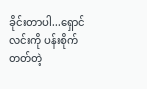ခိုင်းတာပါ...ရှောင်လင်းကို ပန်းစိုက်တတ်တဲ့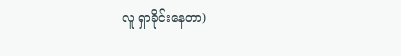လူ ရှာခိုင်းနေတာ)